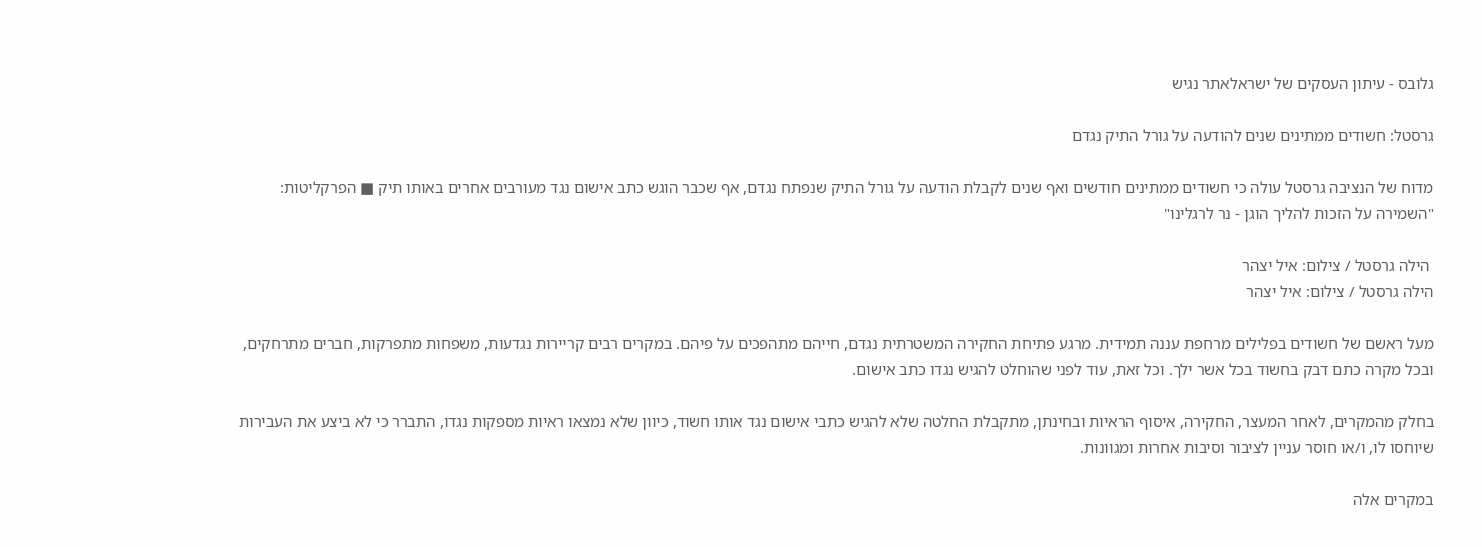גלובס - עיתון העסקים של ישראלאתר נגיש

גרסטל: חשודים ממתינים שנים להודעה על גורל התיק נגדם

מדוח של הנציבה גרסטל עולה כי חשודים ממתינים חודשים ואף שנים לקבלת הודעה על גורל התיק שנפתח נגדם, אף שכבר הוגש כתב אישום נגד מעורבים אחרים באותו תיק ■ הפרקליטות: "השמירה על הזכות להליך הוגן - נר לרגלינו"

 הילה גרסטל / צילום: איל יצהר
הילה גרסטל / צילום: איל יצהר

מעל ראשם של חשודים בפלילים מרחפת עננה תמידית. מרגע פתיחת החקירה המשטרתית נגדם, חייהם מתהפכים על פיהם. במקרים רבים קריירות נגדעות, משפחות מתפרקות, חברים מתרחקים, ובכל מקרה כתם דבק בחשוד בכל אשר ילך. וכל זאת, עוד לפני שהוחלט להגיש נגדו כתב אישום.

בחלק מהמקרים, לאחר המעצר, החקירה, איסוף הראיות ובחינתן, מתקבלת החלטה שלא להגיש כתבי אישום נגד אותו חשוד, כיוון שלא נמצאו ראיות מספקות נגדו, התברר כי לא ביצע את העבירות שיוחסו לו, ו/או חוסר עניין לציבור וסיבות אחרות ומגוונות.

במקרים אלה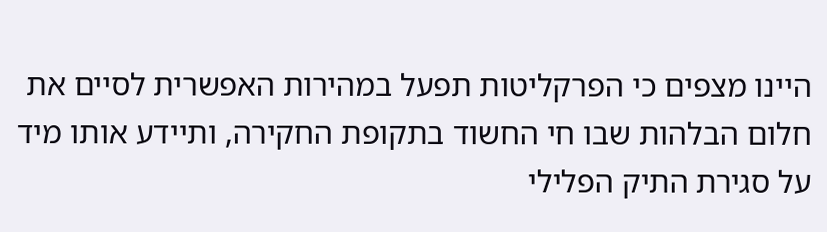היינו מצפים כי הפרקליטות תפעל במהירות האפשרית לסיים את חלום הבלהות שבו חי החשוד בתקופת החקירה, ותיידע אותו מיד על סגירת התיק הפלילי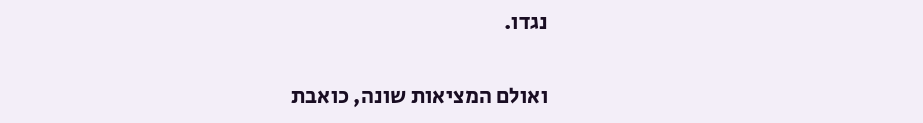נגדו.

ואולם המציאות שונה, כואבת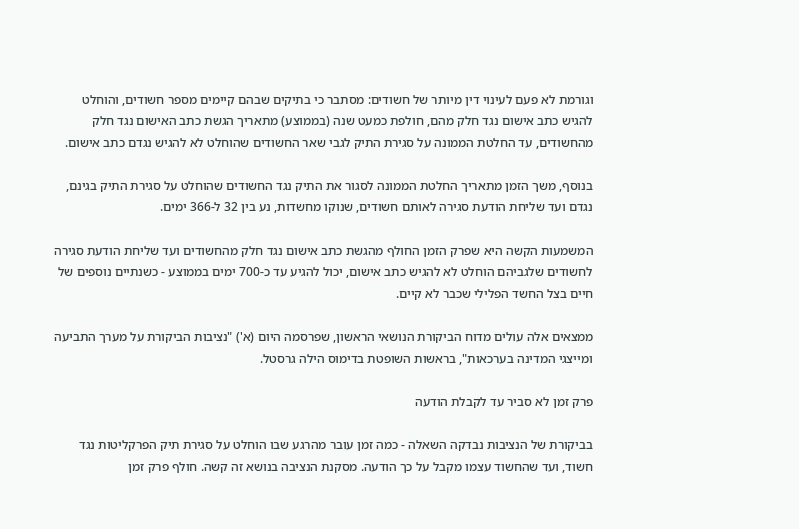וגורמת לא פעם לעינוי דין מיותר של חשודים: מסתבר כי בתיקים שבהם קיימים מספר חשודים, והוחלט להגיש כתב אישום נגד חלק מהם, חולפת כמעט שנה (בממוצע) מתאריך הגשת כתב האישום נגד חלק מהחשודים, עד החלטת הממונה על סגירת התיק לגבי שאר החשודים שהוחלט לא להגיש נגדם כתב אישום.

בנוסף, משך הזמן מתאריך החלטת הממונה לסגור את התיק נגד החשודים שהוחלט על סגירת התיק בגינם, נגדם ועד שליחת הודעת סגירה לאותם חשודים, שנוקו מחשדות, נע בין 32 ל-366 ימים.

המשמעות הקשה היא שפרק הזמן החולף מהגשת כתב אישום נגד חלק מהחשודים ועד שליחת הודעת סגירה לחשודים שלגביהם הוחלט לא להגיש כתב אישום, יכול להגיע עד כ-700 ימים בממוצע - כשנתיים נוספים של חיים בצל החשד הפלילי שכבר לא קיים.

ממצאים אלה עולים מדוח הביקורת הנושאי הראשון, שפרסמה היום (א') "נציבות הביקורת על מערך התביעה ומייצגי המדינה בערכאות", בראשות השופטת בדימוס הילה גרסטל.

פרק זמן לא סביר עד לקבלת הודעה

בביקורת של הנציבות נבדקה השאלה - כמה זמן עובר מהרגע שבו הוחלט על סגירת תיק הפרקליטות נגד חשוד, ועד שהחשוד עצמו מקבל על כך הודעה. מסקנת הנציבה בנושא זה קשה. חולף פרק זמן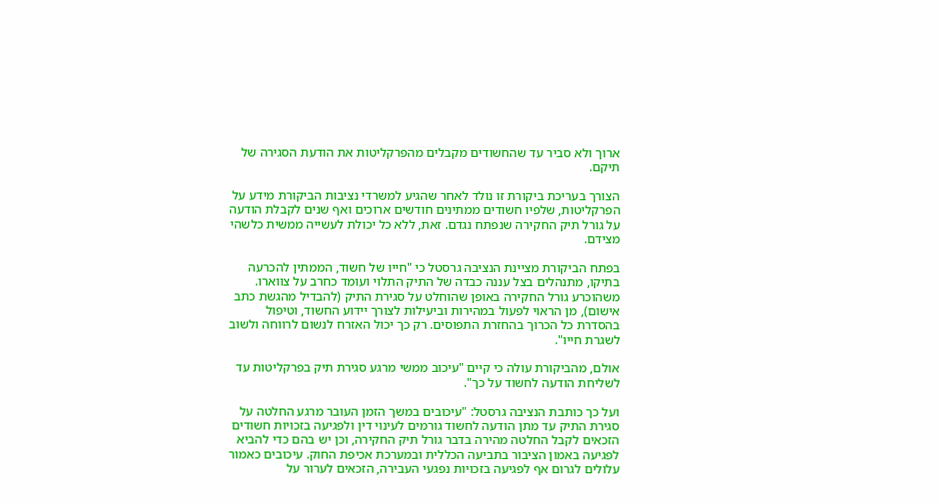ארוך ולא סביר עד שהחשודים מקבלים מהפרקליטות את הודעת הסגירה של תיקם.

הצורך בעריכת ביקורת זו נולד לאחר שהגיע למשרדי נציבות הביקורת מידע על הפרקליטות, שלפיו חשודים ממתינים חודשים ארוכים ואף שנים לקבלת הודעה על גורל תיק החקירה שנפתח נגדם. זאת, ללא כל יכולת לעשייה ממשית כלשהי מצידם.

בפתח הביקורת מציינת הנציבה גרסטל כי "חייו של חשוד, הממתין להכרעה בתיקו, מתנהלים בצל עננה כבדה של התיק התלוי ועומד כחרב על צווארו. משהוכרע גורל החקירה באופן שהוחלט על סגירת התיק (להבדיל מהגשת כתב אישום), מן הראוי לפעול במהירות וביעילות לצורך יידוע החשוד, וטיפול בהסדרת כל הכרוך בהחזרת התפוסים. רק כך יכול האזרח לנשום לרווחה ולשוב לשגרת חייו".

אולם, מהביקורת עולה כי קיים "עיכוב ממשי מרגע סגירת תיק בפרקליטות עד לשליחת הודעה לחשוד על כך".

ועל כך כותבת הנציבה גרסטל: "עיכובים במשך הזמן העובר מרגע החלטה על סגירת התיק עד מתן הודעה לחשוד גורמים לעינוי דין ולפגיעה בזכויות חשודים הזכאים לקבל החלטה מהירה בדבר גורל תיק החקירה, וכן יש בהם כדי להביא לפגיעה באמון הציבור בתביעה הכללית ובמערכת אכיפת החוק. עיכובים כאמור עלולים לגרום אף לפגיעה בזכויות נפגעי העבירה, הזכאים לערור על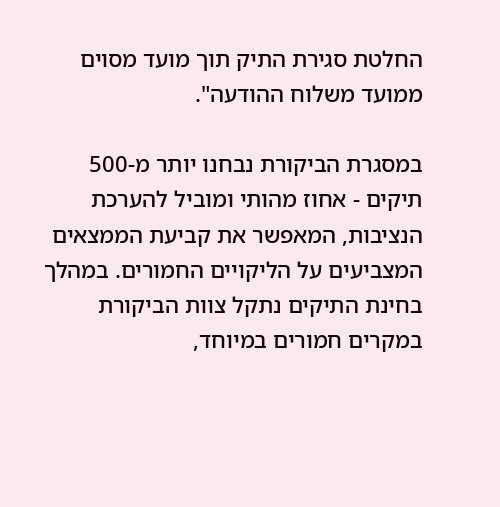החלטת סגירת התיק תוך מועד מסוים ממועד משלוח ההודעה".

במסגרת הביקורת נבחנו יותר מ-500 תיקים - אחוז מהותי ומוביל להערכת הנציבות, המאפשר את קביעת הממצאים המצביעים על הליקויים החמורים. במהלך בחינת התיקים נתקל צוות הביקורת במקרים חמורים במיוחד,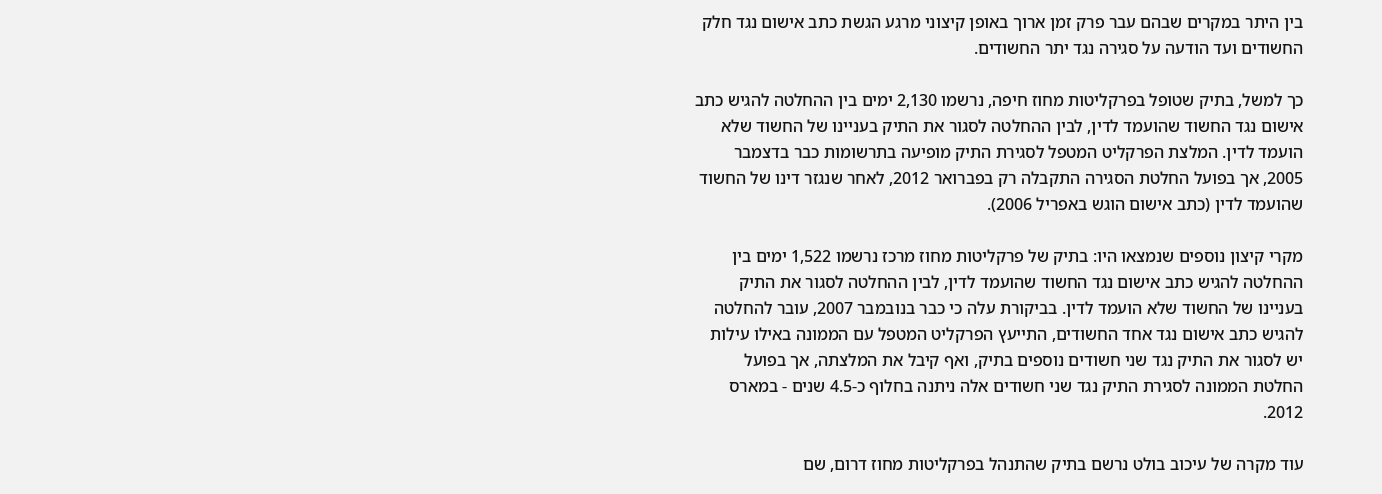בין היתר במקרים שבהם עבר פרק זמן ארוך באופן קיצוני מרגע הגשת כתב אישום נגד חלק החשודים ועד הודעה על סגירה נגד יתר החשודים.

כך למשל, בתיק שטופל בפרקליטות מחוז חיפה, נרשמו 2,130 ימים בין ההחלטה להגיש כתב אישום נגד החשוד שהועמד לדין, לבין ההחלטה לסגור את התיק בעניינו של החשוד שלא הועמד לדין. המלצת הפרקליט המטפל לסגירת התיק מופיעה בתרשומות כבר בדצמבר 2005, אך בפועל החלטת הסגירה התקבלה רק בפברואר 2012, לאחר שנגזר דינו של החשוד שהועמד לדין (כתב אישום הוגש באפריל 2006).

מקרי קיצון נוספים שנמצאו היו: בתיק של פרקליטות מחוז מרכז נרשמו 1,522 ימים בין ההחלטה להגיש כתב אישום נגד החשוד שהועמד לדין, לבין ההחלטה לסגור את התיק בעניינו של החשוד שלא הועמד לדין. בביקורת עלה כי כבר בנובמבר 2007, עובר להחלטה להגיש כתב אישום נגד אחד החשודים, התייעץ הפרקליט המטפל עם הממונה באילו עילות יש לסגור את התיק נגד שני חשודים נוספים בתיק, ואף קיבל את המלצתה, אך בפועל החלטת הממונה לסגירת התיק נגד שני חשודים אלה ניתנה בחלוף כ-4.5 שנים - במארס 2012.

עוד מקרה של עיכוב בולט נרשם בתיק שהתנהל בפרקליטות מחוז דרום, שם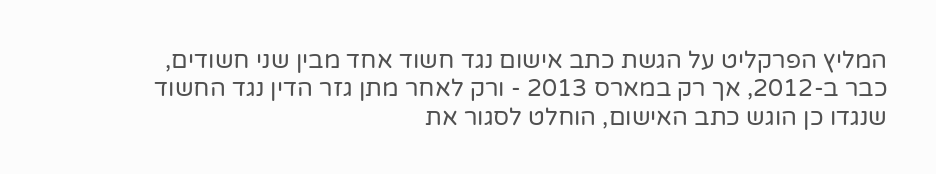המליץ הפרקליט על הגשת כתב אישום נגד חשוד אחד מבין שני חשודים, כבר ב-2012, אך רק במארס 2013 - ורק לאחר מתן גזר הדין נגד החשוד שנגדו כן הוגש כתב האישום, הוחלט לסגור את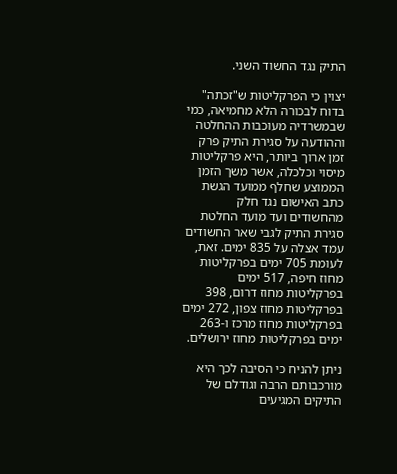התיק נגד החשוד השני.

יצוין כי הפרקליטות ש"זכתה" בדוח לבכורה הלא מחמיאה, כמי שבמשרדיה מעוכבות ההחלטה וההודעה על סגירת התיק פרק זמן ארוך ביותר, היא פרקליטות מיסוי וכלכלה, אשר משך הזמן הממוצע שחלף ממועד הגשת כתב האישום נגד חלק מהחשודים ועד מועד החלטת סגירת התיק לגבי שאר החשודים עמד אצלה על 835 ימים. זאת, לעומת 705 ימים בפרקליטות מחוז חיפה, 517 ימים בפרקליטות מחוז דרום, 398 בפרקליטות מחוז צפון, 272 ימים בפרקליטות מחוז מרכז ו-263 ימים בפרקליטות מחוז ירושלים.

ניתן להניח כי הסיבה לכך היא מורכבותם הרבה וגודלם של התיקים המגיעים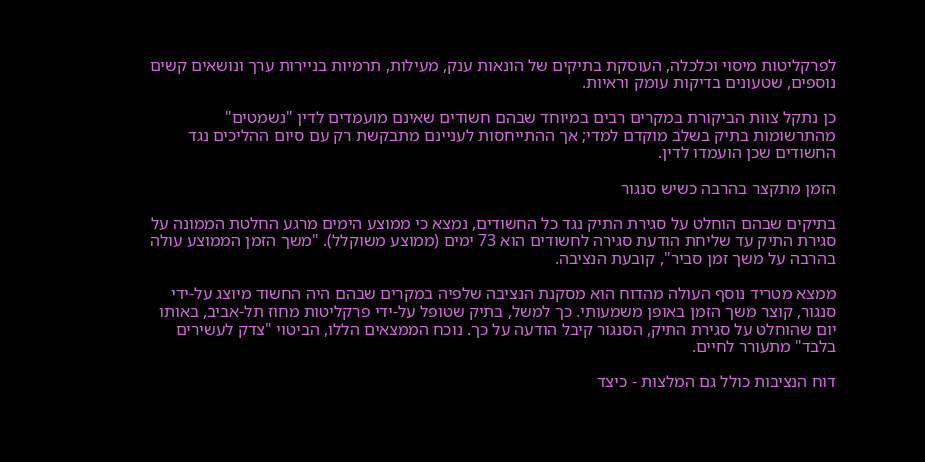לפרקליטות מיסוי וכלכלה, העוסקת בתיקים של הונאות ענק, מעילות, תרמיות בניירות ערך ונושאים קשים נוספים, שטעונים בדיקות עומק וראיות.

כן נתקל צוות הביקורת במקרים רבים במיוחד שבהם חשודים שאינם מועמדים לדין "נשמטים" מהתרשומות בתיק בשלב מוקדם למדי; אך ההתייחסות לעניינם מתבקשת רק עם סיום ההליכים נגד החשודים שכן הועמדו לדין.

הזמן מתקצר בהרבה כשיש סנגור

בתיקים שבהם הוחלט על סגירת התיק נגד כל החשודים, נמצא כי ממוצע הימים מרגע החלטת הממונה על סגירת התיק עד שליחת הודעת סגירה לחשודים הוא 73 ימים (ממוצע משוקלל). "משך הזמן הממוצע עולה בהרבה על משך זמן סביר", קובעת הנציבה.

ממצא מטריד נוסף העולה מהדוח הוא מסקנת הנציבה שלפיה במקרים שבהם היה החשוד מיוצג על-ידי סנגור, קוצר משך הזמן באופן משמעותי. כך למשל, בתיק שטופל על-ידי פרקליטות מחוז תל-אביב, באותו יום שהוחלט על סגירת התיק, הסנגור קיבל הודעה על כך. נוכח הממצאים הללו, הביטוי "צדק לעשירים בלבד" מתעורר לחיים.

דוח הנציבות כולל גם המלצות - כיצד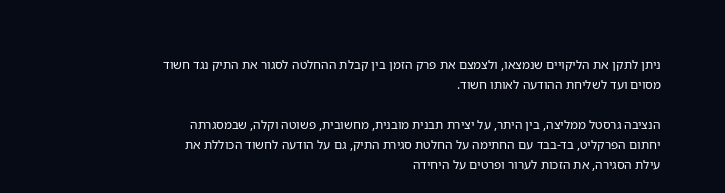ניתן לתקן את הליקויים שנמצאו, ולצמצם את פרק הזמן בין קבלת ההחלטה לסגור את התיק נגד חשוד מסוים ועד לשליחת ההודעה לאותו חשוד.

הנציבה גרסטל ממליצה, בין היתר, על יצירת תבנית מובנית, מחשובית, פשוטה וקלה, שבמסגרתה יחתום הפרקליט, בד-בבד עם החתימה על החלטת סגירת התיק, גם על הודעה לחשוד הכוללת את עילת הסגירה, את הזכות לערור ופרטים על היחידה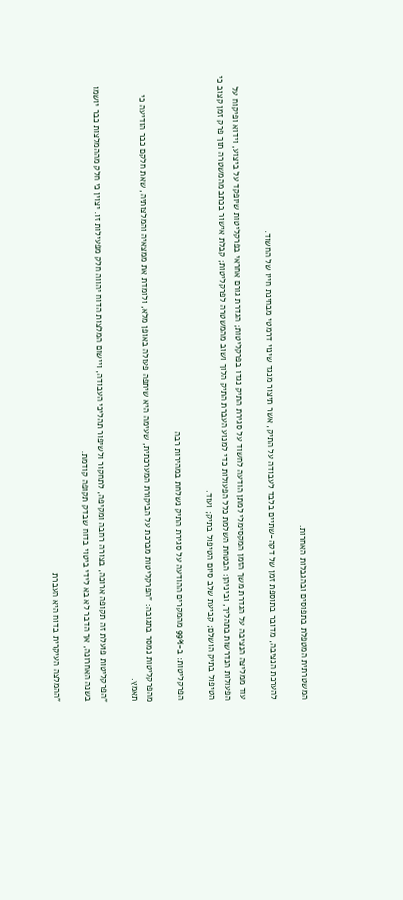המשטרתית המטפלת בתפוסים ובהגבלות האחרות.

להערכת הנציבה, מדובר בתוספת זמן של דקה-שתיים בלבד לעבודה על התיק, אשר תיצור מנגד שינוי דרמטי מבחינת חייו של החשוד.

עוד ממליצה הנציבה על הגדרת משך הזמן המקסימלי למתן הודעה לחשוד על סגירת התיק נגדו בפרקליטות; הגדרת גורם אחראי בפרקליטות שיופקד על ביצוע, וידוא ופיקוח על הפעולות הנדרשות בתהליך, וביניהן: הבטחת השלמת כלל הפעולות כדי למנוע העברת התיק הלוך ושוב מהמשטרה לפרקליטות; קבלת אישור בכתב מהמשטרה תוך פרק זמן קצוב כי הטיפול בתיק הושלם; קביעת שלב סיום הטיפול בתיק; ועוד.

הפרקליטות: ב-99% מהמקרים ההודעה על סגירת התיק נשלחת במהירות רבה

מהפרקליטות נמסר בתגובה: "הפרקליטות מברכת על הביקורת המערכתית, שעימה היא שיתפה פעולה באופן מלא, ולומדת את ממצאיה והמלצותיה, שאת חלקם כבר הודיעה כי תאמץ.

"הפרקליטות פועלת זה תקופה ארוכה, בצורה רחבה ומקיפה, לתחקור ולשיפור תהליכי העבודה, ויישום המלצות הדוח יהווה חלק מפעילות זו. יצוין כי חלק מההמלצות כבר יושמו בשנה האחרונה, אך הדבר לא בא לידי ביטוי בדוח שבדק תקופה קודמת.

"ההמלצה העיקרית בדוח היא העברת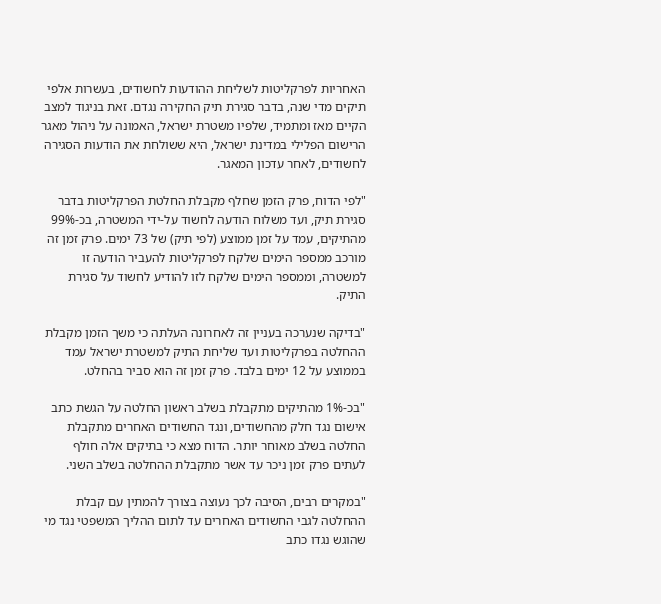האחריות לפרקליטות לשליחת ההודעות לחשודים, בעשרות אלפי תיקים מדי שנה, בדבר סגירת תיק החקירה נגדם. זאת בניגוד למצב הקיים מאז ומתמיד, שלפיו משטרת ישראל, האמונה על ניהול מאגר הרישום הפלילי במדינת ישראל, היא ששולחת את הודעות הסגירה לחשודים, לאחר עדכון המאגר.

"לפי הדוח, פרק הזמן שחלף מקבלת החלטת הפרקליטות בדבר סגירת תיק, ועד משלוח הודעה לחשוד על-ידי המשטרה, בכ-99% מהתיקים, עמד על זמן ממוצע (לפי תיק) של 73 ימים. פרק זמן זה מורכב ממספר הימים שלקח לפרקליטות להעביר הודעה זו למשטרה, וממספר הימים שלקח לזו להודיע לחשוד על סגירת התיק.

"בדיקה שנערכה בעניין זה לאחרונה העלתה כי משך הזמן מקבלת ההחלטה בפרקליטות ועד שליחת התיק למשטרת ישראל עמד בממוצע על 12 ימים בלבד. פרק זמן זה הוא סביר בהחלט.

"בכ-1% מהתיקים מתקבלת בשלב ראשון החלטה על הגשת כתב אישום נגד חלק מהחשודים, ונגד החשודים האחרים מתקבלת החלטה בשלב מאוחר יותר. הדוח מצא כי בתיקים אלה חולף לעתים פרק זמן ניכר עד אשר מתקבלת ההחלטה בשלב השני.

"במקרים רבים, הסיבה לכך נעוצה בצורך להמתין עם קבלת ההחלטה לגבי החשודים האחרים עד לתום ההליך המשפטי נגד מי שהוגש נגדו כתב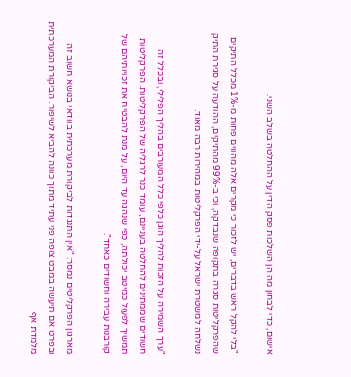אישום, כדי לבחון מה הן השלכות פסק הדין על ההחלטה בשלב השני.

"בלי להקל ראש בדברים, יש לזכור כי מקרים אלה מהווים פחות מ-1% מכלל התיקים שהפרקליטות סגרה בתקופה שנבדקה, וכי ב-99% מהתיקים, ההודעה על סגירת התיק נשלחה למשטרת ישראל על-ידי הפרקליטות במהירות רבה מאוד.

"ערך השמירה על הזכות להליך הוגן כלפי כלל המעורבים בהליך הפלילי, ובכלל זה חשודים שממתינים להחלטה בעניינם, עומד כנר לרגליה של הפרקליטות. הפרקליטות תמשיך לפעול כמיטב יכולתה, כפי שנהגה עד היום, על מנת להבטיח את זכויותיהם של קורבנות עבירה וחשודים כאחד".

מארגון הפרקליטים נמסר: "אין התנגדות לביקורת מערכתית בוודאי בנושא חשוב זה ובפרט אם תיעשה במבט צופה פני עתיד מתוך כוונה להביא לשיפור. הביקורת המערכתית מלמדת אף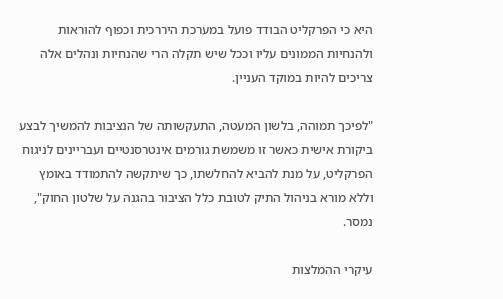היא כי הפרקליט הבודד פועל במערכת היררכית וכפוף להוראות ולהנחיות הממונים עליו וככל שיש תקלה הרי שהנחיות ונהלים אלה צריכים להיות במוקד העניין.

"לפיכך תמוהה, בלשון המעטה, התעקשותה של הנציבות להמשיך לבצע ביקורת אישית כאשר זו משמשת גורמים אינטרסנטיים ועבריינים לניגוח הפרקליט, על מנת להביא להחלשתו, כך שיתקשה להתמודד באומץ וללא מורא בניהול התיק לטובת כלל הציבור בהגנה על שלטון החוק", נמסר.

עיקרי ההמלצות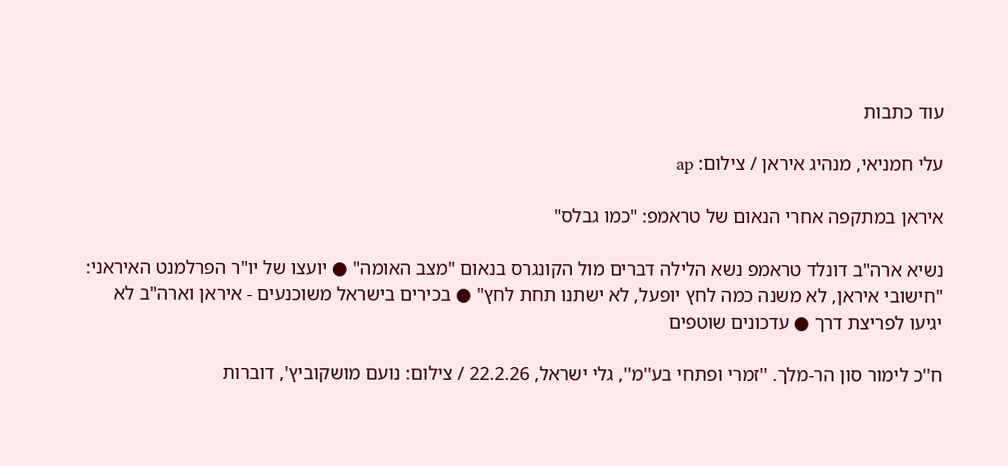עוד כתבות

עלי חמניאי, מנהיג איראן / צילום: ap

איראן במתקפה אחרי הנאום של טראמפ: "כמו גבלס"

נשיא ארה"ב דונלד טראמפ נשא הלילה דברים מול הקונגרס בנאום "מצב האומה" ● יועצו של יו"ר הפרלמנט האיראני: "חישובי איראן, לא משנה כמה לחץ יופעל, לא ישתנו תחת לחץ" ● בכירים בישראל משוכנעים - איראן וארה"ב לא יגיעו לפריצת דרך ● עדכונים שוטפים

ח''כ לימור סון הר-מלך. ''זמרי ופתחי בע''מ'', גלי ישראל, 22.2.26 / צילום: נועם מושקוביץ', דוברות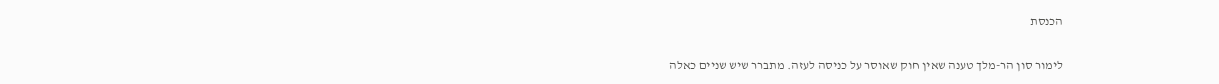הכנסת

לימור סון הר-מלך טענה שאין חוק שאוסר על כניסה לעזה. מתברר שיש שניים כאלה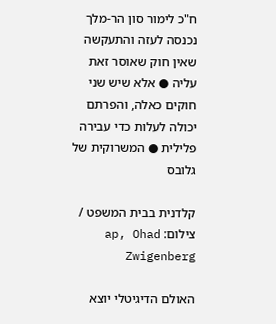ח"כ לימור סון הר-מלך נכנסה לעזה והתעקשה שאין חוק שאוסר זאת עליה ● אלא שיש שני חוקים כאלה, והפרתם יכולה לעלות כדי עבירה פלילית ● המשרוקית של גלובס

קלדנית בבית המשפט / צילום: ap, Ohad Zwigenberg

האולם הדיגיטלי יוצא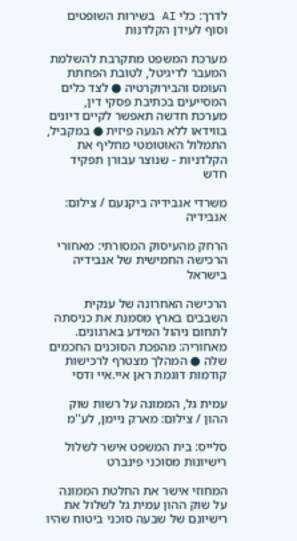לדרך: כלי AI בשירות השופטים וסוף לעידן הקלדנות

מערכת המשפט מתקרבת להשלמת המעבר לדיגיטל, לטובת הפחתת העומס והבירוקרטיה ● לצד כלים המסייעים בכתיבת פסקי דין, מערכת חדשה תאפשר לקיים דיונים בווידאו ללא הגעה פיזית ● במקביל, התמלול האוטומטי מחליף את הקלדניות - שנוצר עבורן תפקיד חדש

משרדי אנבידיה ביקנעם / צילום: אנבידיה

הרחק מהעיסוק המסורתי: מאחורי הרכישה החמישית של אנבידיה בישראל

הרכישה האחרונה של ענקית השבבים בארץ מסמנת את כניסתה לתחום ניהול המידע בארגונים. מאחוריה: מהפכת הסוכנים החכמים שלה ● המהלך מצטרף לרכישות קודמות דוגמת ראן איי.איי ודסי

עמית גל, הממונה על רשות שוק ההון / צילום: מארק ניימן, לע''מ

סלייס: בית המשפט אישר לשלול רישיונות מסוכני פינברט

המחוזי אישר את החלטת הממונה על שוק ההון עמית גל לשלול את רישיונם של שבעה סוכני ביטוח שהיו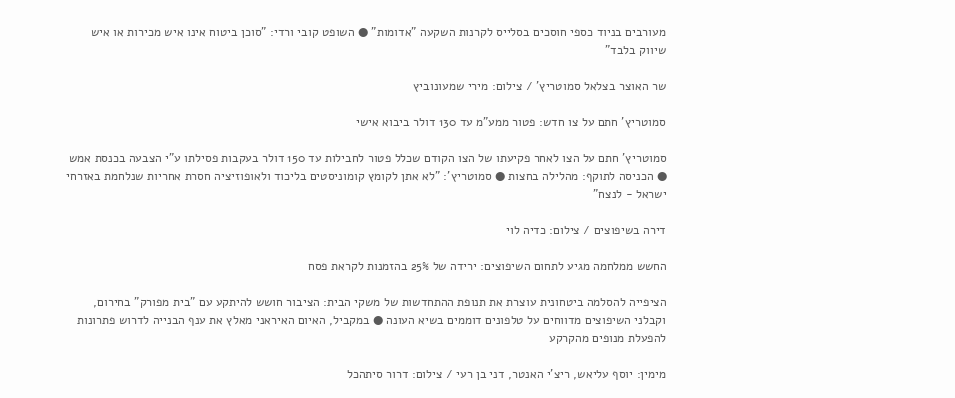מעורבים בניוד כספי חוסכים בסלייס לקרנות השקעה "אדומות" ● השופט קובי ורדי: "סוכן ביטוח אינו איש מכירות או איש שיווק בלבד"

שר האוצר בצלאל סמוטריץ' / צילום: מירי שמעונוביץ

סמוטריץ' חתם על צו חדש: פטור ממע"מ עד 130 דולר ביבוא אישי

סמוטריץ' חתם על הצו לאחר פקיעתו של הצו הקודם שכלל פטור לחבילות עד 150 דולר בעקבות פסילתו ע"י הצבעה בכנסת אמש ● הכניסה לתוקף: מהלילה בחצות ● סמוטריץ': "לא אתן לקומץ קומוניסטים בליכוד ולאופוזיציה חסרת אחריות שנלחמת באזרחי ישראל - לנצח"

דירה בשיפוצים / צילום: כדיה לוי

החשש ממלחמה מגיע לתחום השיפוצים: ירידה של 25% בהזמנות לקראת פסח

הציפייה להסלמה ביטחונית עוצרת את תנופת ההתחדשות של משקי הבית: הציבור חושש להיתקע עם "בית מפורק" בחירום, וקבלני השיפוצים מדווחים על טלפונים דוממים בשיא העונה ● במקביל, האיום האיראני מאלץ את ענף הבנייה לדרוש פתרונות להפעלת מנופים מהקרקע

מימין: יוסף עליאש, ריצ'י האנטר, דני בן רעי / צילום: דרור סיתהכל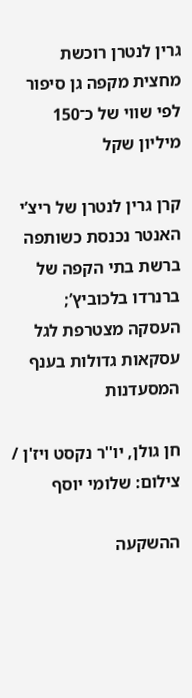גרין לנטרן רוכשת מחצית מקפה גן סיפור לפי שווי של כ־150 מיליון שקל

קרן גרין לנטרן של ריצ’י האנטר נכנסת כשותפה ברשת בתי הקפה של ברנרדו בלכוביץ’; העסקה מצטרפת לגל עסקאות גדולות בענף המסעדנות

חן גולן, יו''ר נקסט ויז'ן / צילום: שלומי יוסף

ההשקעה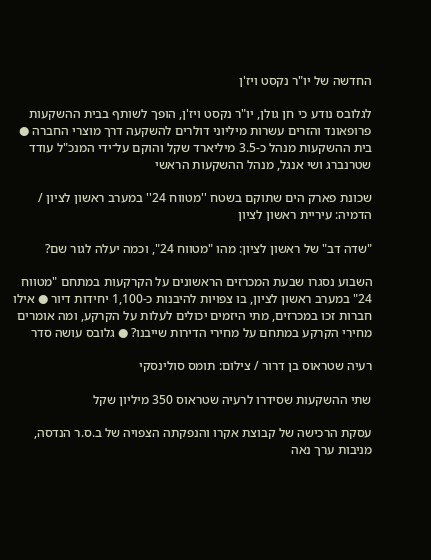החדשה של יו"ר נקסט ויז'ן

לגלובס נודע כי חן גולן, יו"ר נקסט ויז'ן, הופך לשותף בבית ההשקעות פרופאונד והזרים עשרות מיליוני דולרים להשקעה דרך מוצרי החברה ● בית ההשקעות מנהל כ-3.5 מיליארד שקל והוקם על־ידי המנכ"ל עודד שטרנברג ושי אנגל, מנהל ההשקעות הראשי

שכונת פארק הים שתוקם בשטח ''מטווח 24'' במערב ראשון לציון / הדמיה: עיריית ראשון לציון

"שדה דב" של ראשון לציון: מהו "מטווח 24", וכמה יעלה לגור שם?

השבוע נסגרו שבעת המכרזים הראשונים על הקרקעות במתחם "מטווח 24" במערב ראשון לציון, בו צפויות להיבנות כ-1,100 יחידות דיור ● אילו חברות זכו במכרזים, מתי היזמים יכולים לעלות על הקרקע, ומה אומרים מחירי הקרקע במתחם על מחירי הדירות שייבנו? ● גלובס עושה סדר

רעיה שטראוס בן דרור / צילום: תומס סולינסקי

שתי ההשקעות שסידרו לרעיה שטראוס 350 מיליון שקל

עסקת הרכישה של קבוצת אקרו והנפקתה הצפויה של ב.ס.ר הנדסה, מניבות ערך נאה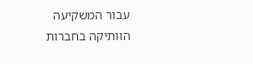עבור המשקיעה הוותיקה בחברות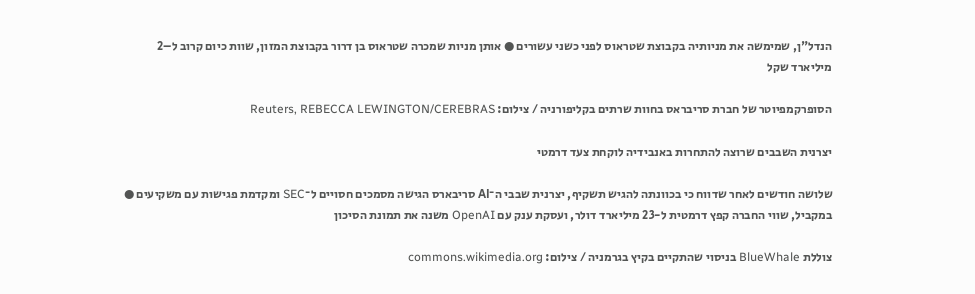הנדל"ן, שמימשה את מניותיה בקבוצת שטראוס לפני כשני עשורים ● אותן מניות שמכרה שטראוס בן דרור בקבוצת המזון, שוות כיום קרוב ל–2 מיליארד שקל

הסופרקמפיוטר של חברת סריבראס בחוות שרתים בקליפורניה / צילום: Reuters, REBECCA LEWINGTON/CEREBRAS

יצרנית השבבים שרוצה להתחרות באנבידיה לוקחת צעד דרמטי

שלושה חודשים לאחר שדווח כי בכוונתה להגיש תשקיף, יצרנית שבבי ה־AI סריבארס הגישה מסמכים חסויים ל־SEC ומקדמת פגישות עם משקיעים ● במקביל, שווי החברה קפץ דרמטית ל-23 מיליארד דולר, ועסקת ענק עם OpenAI משנה את תמונת הסיכון

צוללת BlueWhale בניסוי שהתקיים בקיץ בגרמניה / צילום: commons.wikimedia.org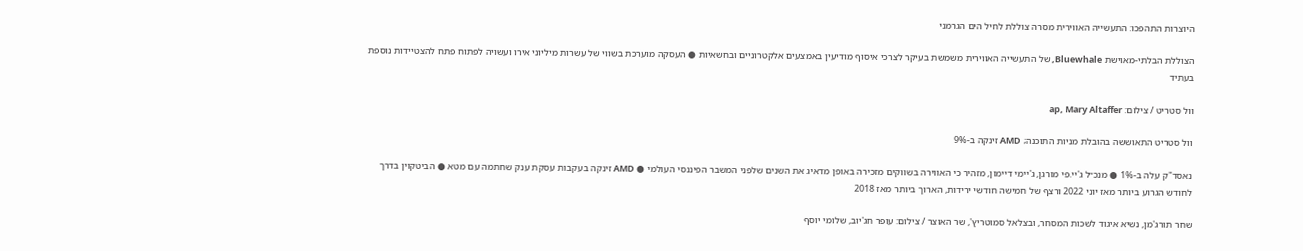היוצרות התהפכו: התעשייה האווירית מסרה צוללת לחיל הים הגרמני

הצוללת הבלתי-מאוישת Bluewhale, של התעשייה האווירית משמשת בעיקר לצרכי איסוף מודיעין באמצעים אלקטרוניים ובחשאיות ● העסקה מוערכת בשווי של עשרות מיליוני אירו ועשויה לפתוח פתח להצטיידות נוספת בעתיד

וול סטריט / צילום: ap, Mary Altaffer

וול סטריט התאוששה בהובלת מניות התוכנה; AMD זינקה ב-9%

נאסד"ק עלה ב-1% ● מנכ״ל ג'יי.פי מורגן, ג'יימי דיימון, מזהיר כי האווירה בשווקים מזכירה באופן מדאיג את השנים שלפני המשבר הפיננסי העולמי ● AMD זינקה בעקבות עסקת ענק שחתמה עם מטא ● הביטקוין בדרך לחודש הגרוע ביותר מאז יוני 2022 ורצף של חמישה חודשי ירידות, הארוך ביותר מאז 2018

שחר תורג'מן, נשיא איגוד לשכות המסחר, ובצלאל סמוטריץ', שר האוצר / צילום: עופר חג'יוב, שלומי יוסף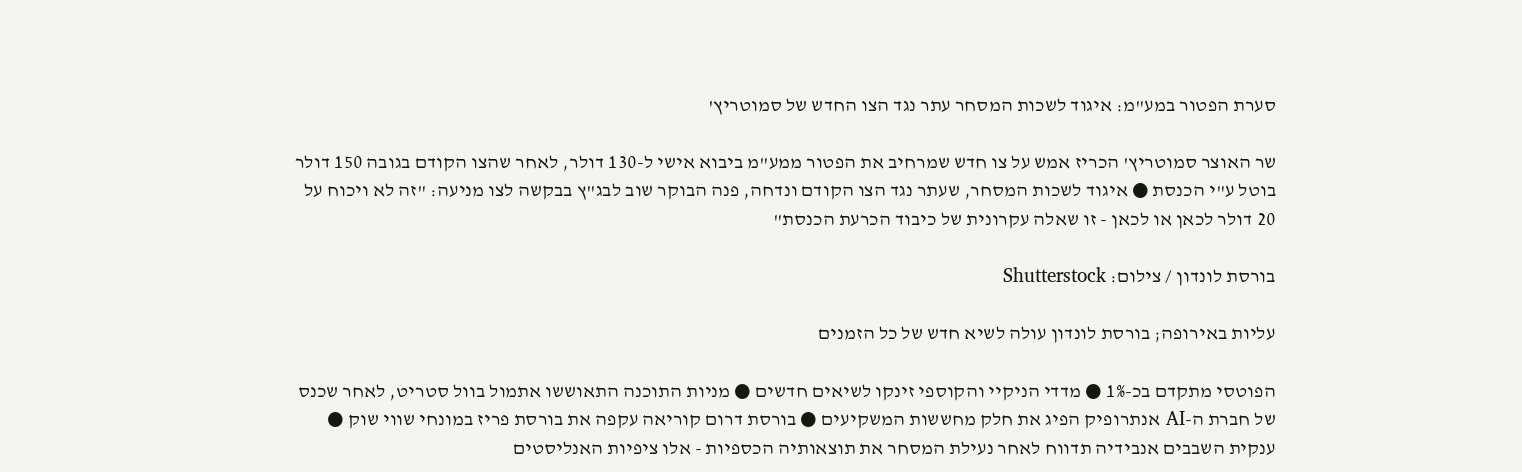סערת הפטור במע"מ: איגוד לשכות המסחר עתר נגד הצו החדש של סמוטריץ'

שר האוצר סמוטריץ' הכריז אמש על צו חדש שמרחיב את הפטור ממע"מ ביבוא אישי ל-130 דולר, לאחר שהצו הקודם בגובה 150 דולר בוטל ע"י הכנסת ● איגוד לשכות המסחר, שעתר נגד הצו הקודם ונדחה, פנה הבוקר שוב לבג"ץ בבקשה לצו מניעה: "זה לא ויכוח על 20 דולר לכאן או לכאן - זו שאלה עקרונית של כיבוד הכרעת הכנסת"

בורסת לונדון / צילום: Shutterstock

עליות באירופה; בורסת לונדון עולה לשיא חדש של כל הזמנים

הפוטסי מתקדם בכ-1% ● מדדי הניקיי והקוספי זינקו לשיאים חדשים ● מניות התוכנה התאוששו אתמול בוול סטריט, לאחר שכנס של חברת ה-AI אנתרופיק הפיג את חלק מחששות המשקיעים ● בורסת דרום קוריאה עקפה את בורסת פריז במונחי שווי שוק ● ענקית השבבים אנבידיה תדווח לאחר נעילת המסחר את תוצאותיה הכספיות - אלו ציפיות האנליסטים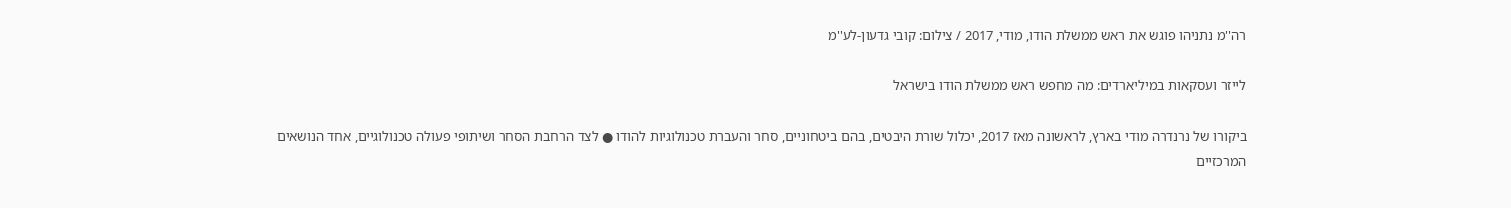רה''מ נתניהו פוגש את ראש ממשלת הודו, מודי, 2017 / צילום: קובי גדעון-לע''מ

לייזר ועסקאות במיליארדים: מה מחפש ראש ממשלת הודו בישראל

ביקורו של נרנדרה מודי בארץ, לראשונה מאז 2017, יכלול שורת היבטים, בהם ביטחוניים, סחר והעברת טכנולוגיות להודו ● לצד הרחבת הסחר ושיתופי פעולה טכנולוגיים, אחד הנושאים המרכזיים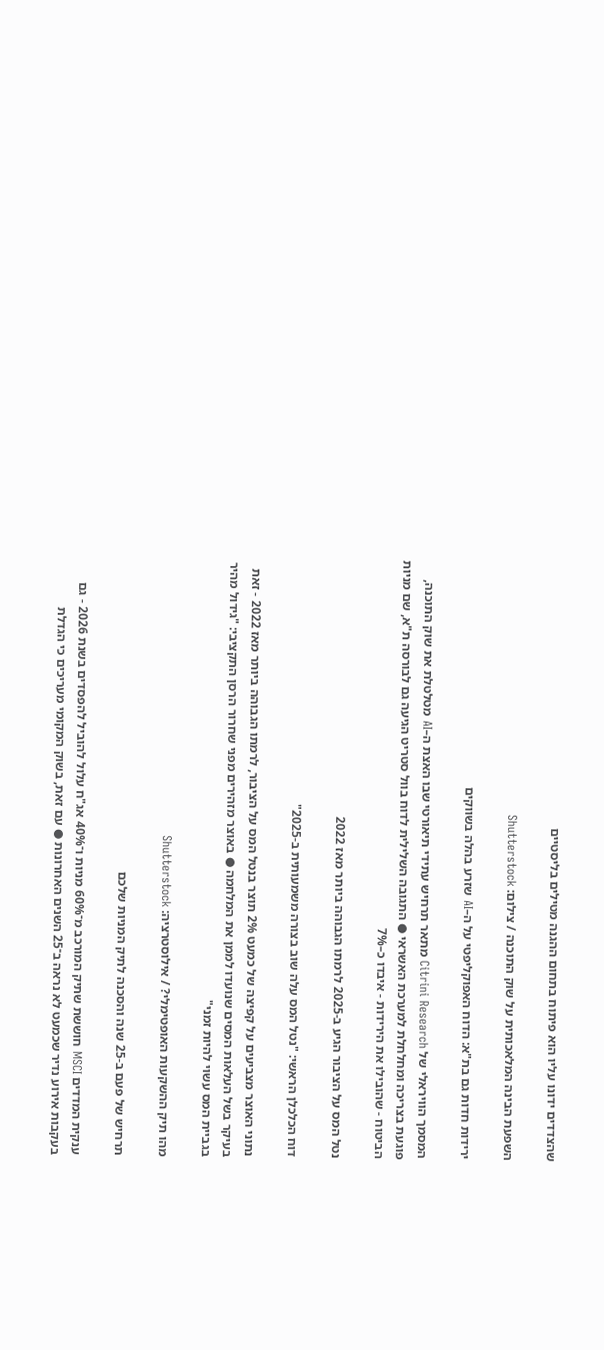שהצדדים ידונו עליו הוא פיתוח בתחום ההגנה מטילים בליסטיים

השפעת הבינה המלאכותית על שוק התוכנה / צילום: Shutterstock

ירידות חדות גם בת"א: הדוח האפוקליפטי על ה–AI שזרע בהלה בשווקים

המסמך הוויראלי של Citrini Research מתאר תרחיש עתידי תיאורטי שבו האצת ה–AI מטלטלת את שוק התוכנה, פוגעת בצריכה ומחלחלת למערכת האשראי ● התגובה השלילית לדוח בוול סטריט הגיעה גם לבורסה ת"א, שם מניות הביטוח - שהובילו את הירידות - איבדו כ–7%

נטל המס על הציבור הגיע ב-2025 לרמתו הגבוהה ביותר מאז 2022

דוח הכלכלן הראשי: "נטל המס עלה שוב בצורה משמעותית ב-2025"

נתוני האוצר מצביעים על קפיצה של כמעט 2% תוצר בנטל המס על הציבור, לרמתו הגבוהה ביותר מאז 2022 - זאת בעיקר בשל העלאות המסים שנועדו לממן את המלחמה ● באוצר מזהירים מפני שחרור הרסן התקציבי: "גידול מהיר בגביית המס עשוי להיות זמני"

מהו תיק ההשקעות האופטימלי? / אילוסטרציה: Shutterstock

תרחיש של פעם ב-25 שנה והסכנה לתיק המניות שלכם

ענקית המדדים MSCI חוששת שתיק המורכב מ־60% מניות ו־40% אג"ח עלול להוביל להפסדים בשנת 2026 - גם בעקבות אירוע נדיר שכמעט לא נראה ב־25 השנים האחרונות ● עם זאת, בשוק המקומי מעריכים כי הגדלת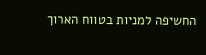החשיפה למניות בטווח הארוך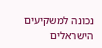נכונה למשקיעים הישראלים